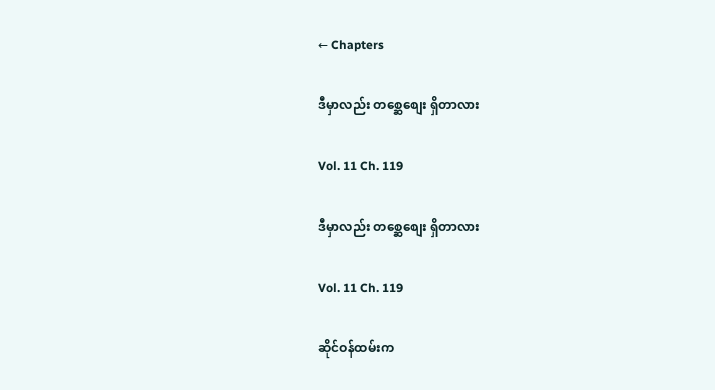← Chapters

ဒီမှာလည်း တစ္ဆေစျေး ရှိတာလား

Vol. 11 Ch. 119

ဒီမှာလည်း တစ္ဆေစျေး ရှိတာလား

Vol. 11 Ch. 119

ဆိုင်ဝန်ထမ်းက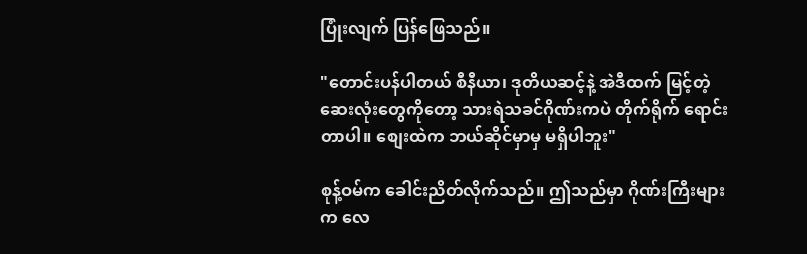ပြုံးလျက် ပြန်ဖြေသည်။

"တောင်းပန်ပါတယ် စီနီယာ၊ ဒုတိယဆင့်နဲ့ အဲဒီထက် မြင့်တဲ့ ဆေးလုံးတွေကိုတော့ သားရဲသခင်ဂိုဏ်းကပဲ တိုက်ရိုက် ရောင်းတာပါ။ စျေးထဲက ဘယ်ဆိုင်မှာမှ မရှိပါဘူး"

စုန့်ဝမ်က ခေါင်းညိတ်လိုက်သည်။ ဤသည်မှာ ဂိုဏ်းကြီးများက လေ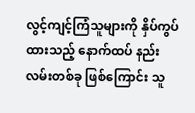လွင့်ကျင့်ကြံသူများကို နှိပ်ကွပ်ထားသည့် နောက်ထပ် နည်းလမ်းတစ်ခု ဖြစ်ကြောင်း သူ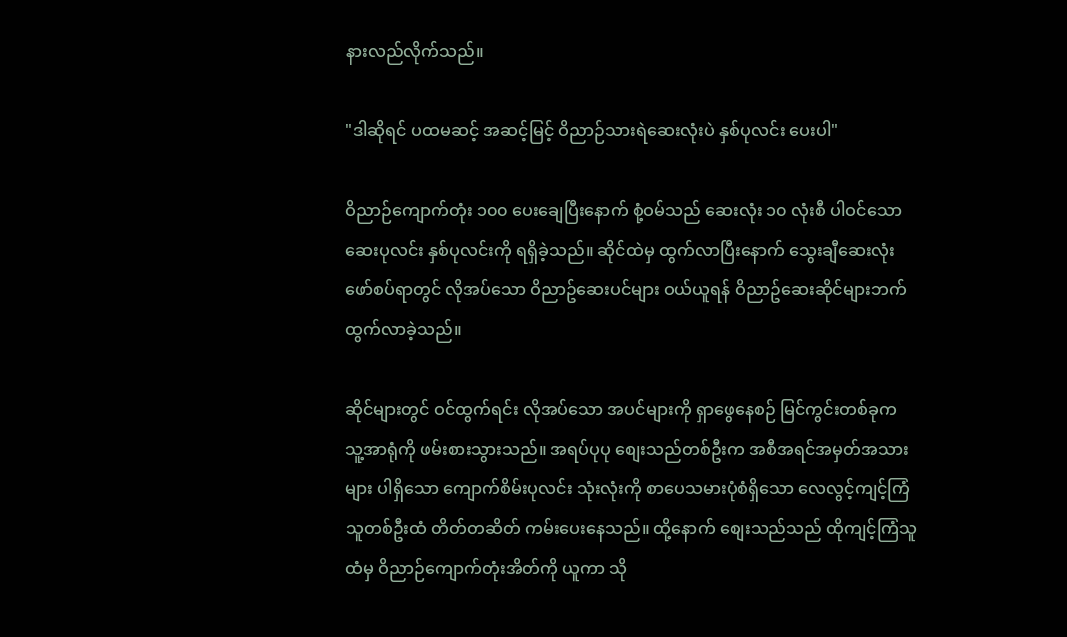နားလည်လိုက်သည်။

"ဒါဆိုရင် ပထမဆင့် အဆင့်မြင့် ဝိညာဉ်သားရဲဆေးလုံးပဲ နှစ်ပုလင်း ပေးပါ"

ဝိညာဉ်ကျောက်တုံး ၁၀၀ ပေးချေပြီးနောက် စုံ့ဝမ်သည် ဆေးလုံး ၁၀ လုံးစီ ပါဝင်သော ဆေးပုလင်း နှစ်ပုလင်းကို ရရှိခဲ့သည်။ ဆိုင်ထဲမှ ထွက်လာပြီးနောက် သွေးချီဆေးလုံး ဖော်စပ်ရာတွင် လိုအပ်သော ဝိညာဥ်ဆေးပင်များ ဝယ်ယူရန် ဝိညာဥ်ဆေးဆိုင်များဘက် ထွက်လာခဲ့သည်။

ဆိုင်များတွင် ဝင်ထွက်ရင်း လိုအပ်သော အပင်များကို ရှာဖွေနေစဉ် မြင်ကွင်းတစ်ခုက သူ့အာရုံကို ဖမ်းစားသွားသည်။ အရပ်ပုပု စျေးသည်တစ်ဦးက အစီအရင်အမှတ်အသားများ ပါရှိသော ကျောက်စိမ်းပုလင်း သုံးလုံးကို စာပေသမားပုံစံရှိသော လေလွင့်ကျင့်ကြံသူတစ်ဦးထံ တိတ်တဆိတ် ကမ်းပေးနေသည်။ ထို့နောက် စျေးသည်သည် ထိုကျင့်ကြံသူထံမှ ဝိညာဉ်ကျောက်တုံးအိတ်ကို ယူကာ သို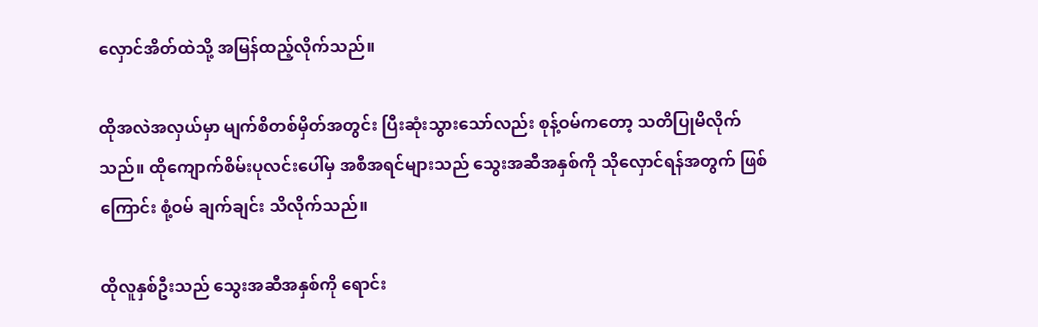လှောင်အိတ်ထဲသို့ အမြန်ထည့်လိုက်သည်။

ထိုအလဲအလှယ်မှာ မျက်စိတစ်မှိတ်အတွင်း ပြီးဆုံးသွားသော်လည်း စုန့်ဝမ်ကတော့ သတိပြုမိလိုက်သည်။ ထိုကျောက်စိမ်းပုလင်းပေါ်မှ အစီအရင်များသည် သွေးအဆီအနှစ်ကို သိုလှောင်ရန်အတွက် ဖြစ်ကြောင်း စုံ့ဝမ် ချက်ချင်း သိလိုက်သည်။

ထိုလူနှစ်ဦးသည် သွေးအဆီအနှစ်ကို ရောင်း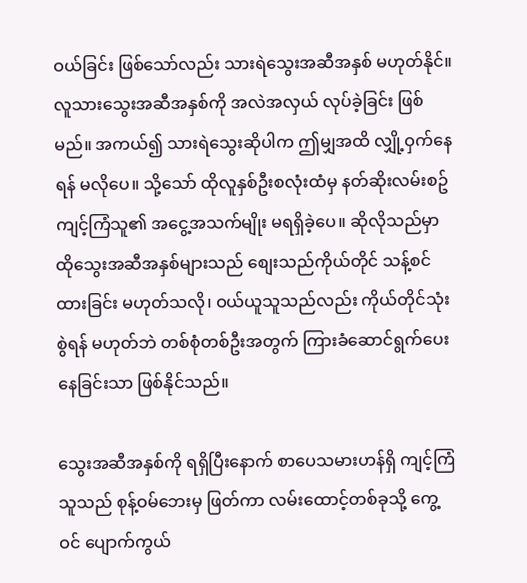ဝယ်ခြင်း ဖြစ်သော်လည်း သားရဲသွေးအဆီအနှစ် မဟုတ်နိုင်။ လူသားသွေးအဆီအနှစ်ကို အလဲအလှယ် လုပ်ခဲ့ခြင်း ဖြစ်မည်။ အကယ်၍ သားရဲသွေးဆိုပါက ဤမျှအထိ လျှို့ဝှက်နေရန် မလိုပေ။ သို့သော် ထိုလူနှစ်ဦးစလုံးထံမှ နတ်ဆိုးလမ်းစဥ်ကျင့်ကြံသူ၏ အငွေ့အသက်မျိုး မရရှိခဲ့ပေ။ ဆိုလိုသည်မှာ ထိုသွေးအဆီအနှစ်များသည် စျေးသည်ကိုယ်တိုင် သန့်စင်ထားခြင်း မဟုတ်သလို၊ ဝယ်ယူသူသည်လည်း ကိုယ်တိုင်သုံးစွဲရန် မဟုတ်ဘဲ တစ်စုံတစ်ဦးအတွက် ကြားခံဆောင်ရွက်ပေးနေခြင်းသာ ဖြစ်နိုင်သည်။

သွေးအဆီအနှစ်ကို ရရှိပြီးနောက် စာပေသမားဟန်ရှိ ကျင့်ကြံသူသည် စုန့်ဝမ်ဘေးမှ ဖြတ်ကာ လမ်းထောင့်တစ်ခုသို့ ကွေ့ဝင် ပျောက်ကွယ်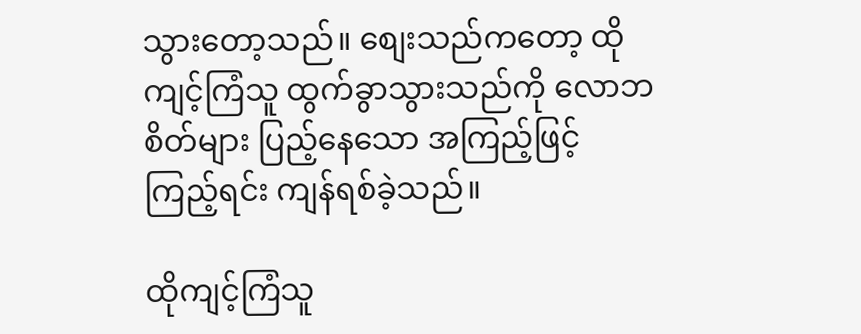သွားတော့သည်။ စျေးသည်ကတော့ ထိုကျင့်ကြံသူ ထွက်ခွာသွားသည်ကို လောဘစိတ်များ ပြည့်နေသော အကြည့်ဖြင့် ကြည့်ရင်း ကျန်ရစ်ခဲ့သည်။

ထိုကျင့်ကြံသူ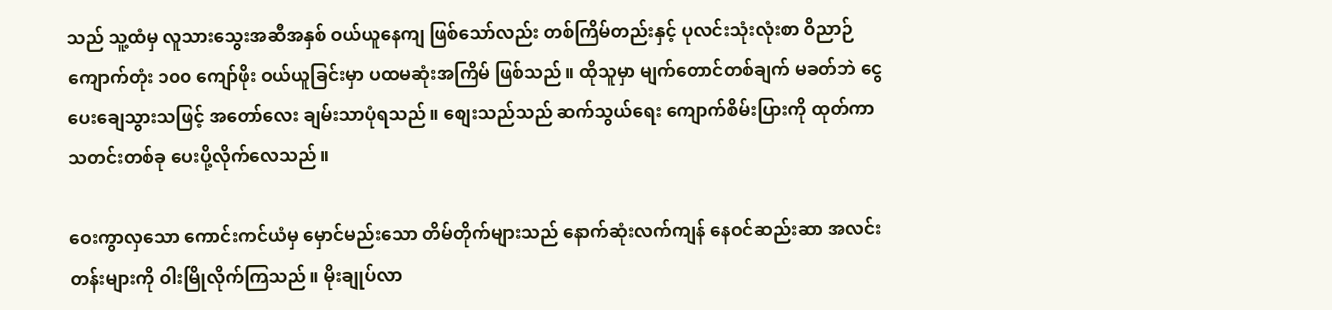သည် သူ့ထံမှ လူသားသွေးအဆီအနှစ် ဝယ်ယူနေကျ ဖြစ်သော်လည်း တစ်ကြိမ်တည်းနှင့် ပုလင်းသုံးလုံးစာ ဝိညာဉ်ကျောက်တုံး ၁၀၀ ကျော်ဖိုး ဝယ်ယူခြင်းမှာ ပထမဆုံးအကြိမ် ဖြစ်သည်။ ထိုသူမှာ မျက်တောင်တစ်ချက် မခတ်ဘဲ ငွေပေးချေသွားသဖြင့် အတော်လေး ချမ်းသာပုံရသည်။ စျေးသည်သည် ဆက်သွယ်ရေး ကျောက်စိမ်းပြားကို ထုတ်ကာ သတင်းတစ်ခု ပေးပို့လိုက်လေသည်။

ဝေးကွာလှသော ကောင်းကင်ယံမှ မှောင်မည်းသော တိမ်တိုက်များသည် နောက်ဆုံးလက်ကျန် နေဝင်ဆည်းဆာ အလင်းတန်းများကို ဝါးမြိုလိုက်ကြသည်။ မိုးချုပ်လာ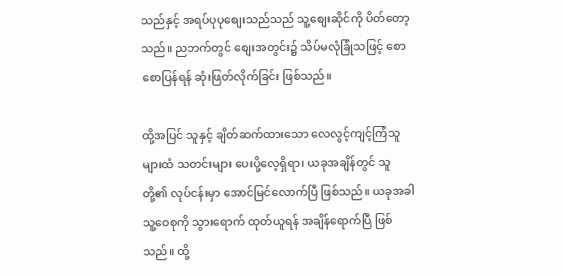သည်နှင့် အရပ်ပုပုစျေးသည်သည် သူ့စျေးဆိုင်ကို ပိတ်တော့သည်။ ညဘက်တွင် စျေးအတွင်း၌ သိပ်မလုံခြုံသဖြင့် စောစောပြန်ရန် ဆုံးဖြတ်လိုက်ခြင်း ဖြစ်သည်။

ထို့အပြင် သူနှင့် ချိတ်ဆက်ထားသော လေလွင့်ကျင့်ကြံသူများထံ သတင်းများ ပေးပို့လေ့ရှိရာ၊ ယခုအချိန်တွင် သူတို့၏ လုပ်ငန်းမှာ အောင်မြင်လောက်ပြီ ဖြစ်သည်။ ယခုအခါ သူ့ဝေစုကို သွားရောက် ထုတ်ယူရန် အချိန်ရောက်ပြီ ဖြစ်သည်။ ထို့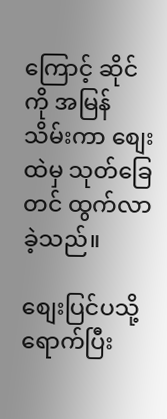ကြောင့် ဆိုင်ကို အမြန်သိမ်းကာ စျေးထဲမှ သုတ်ခြေတင် ထွက်လာခဲ့သည်။

စျေးပြင်ပသို့ ရောက်ပြီး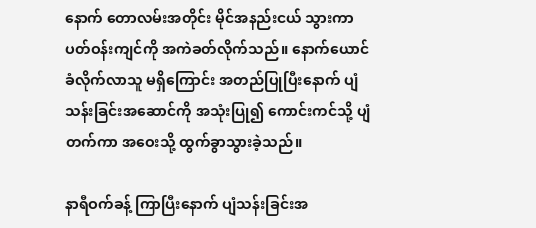နောက် တောလမ်းအတိုင်း မိုင်အနည်းငယ် သွားကာ ပတ်ဝန်းကျင်ကို အကဲခတ်လိုက်သည်။ နောက်ယောင်ခံလိုက်လာသူ မရှိကြောင်း အတည်ပြုပြီးနောက် ပျံသန်းခြင်းအဆောင်ကို အသုံးပြု၍ ကောင်းကင်သို့ ပျံတက်ကာ အဝေးသို့ ထွက်ခွာသွားခဲ့သည်။

နာရီဝက်ခန့် ကြာပြီးနောက် ပျံသန်းခြင်းအ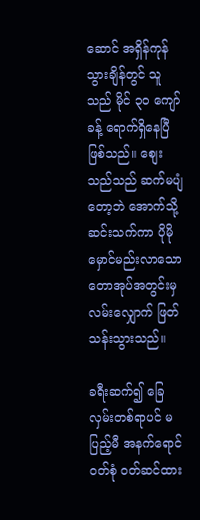ဆောင် အရှိန်ကုန်သွားချိန်တွင် သူသည် မိုင် ၃၀ ကျော်ခန့် ရောက်ရှိနေပြီ ဖြစ်သည်။ စျေးသည်သည် ဆက်မပျံတော့ဘဲ အောက်သို့ ဆင်းသက်ကာ ပိုမိုမှောင်မည်းလာသော တောအုပ်အတွင်းမှ လမ်းလျှောက် ဖြတ်သန်းသွားသည်။

ခရီးဆက်၍ ခြေလှမ်းတစ်ရာပင် မပြည့်မီ အနက်ရောင်ဝတ်စုံ ဝတ်ဆင်ထား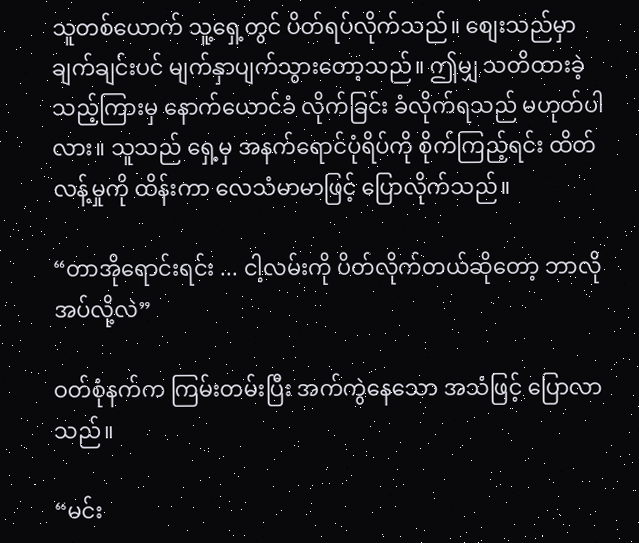သူတစ်ယောက် သူ့ရှေ့တွင် ပိတ်ရပ်လိုက်သည်။ စျေးသည်မှာ ချက်ချင်းပင် မျက်နှာပျက်သွားတော့သည်။ ဤမျှ သတိထားခဲ့သည့်ကြားမှ နောက်ယောင်ခံ လိုက်ခြင်း ခံလိုက်ရသည် မဟုတ်ပါလား။ သူသည် ရှေ့မှ အနက်ရောင်ပုံရိပ်ကို စိုက်ကြည့်ရင်း ထိတ်လန့်မှုကို ထိန်းကာ လေသံမာမာဖြင့် ပြောလိုက်သည်။

“တာအိုရောင်းရင်း ... ငါ့လမ်းကို ပိတ်လိုက်တယ်ဆိုတော့ ဘာလိုအပ်လို့လဲ”

ဝတ်စုံနက်က ကြမ်းတမ်းပြီး အက်ကွဲနေသော အသံဖြင့် ပြောလာသည်။

“မင်း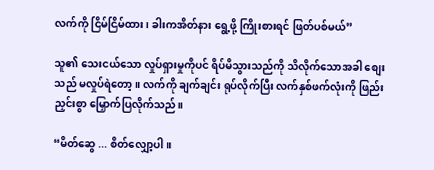လက်ကို ငြိမ်ငြိမ်ထား၊ ခါးကအိတ်နား ရွေ့ဖို့ ကြိုးစားရင် ဖြတ်ပစ်မယ်”

သူ၏ သေးငယ်သော လှုပ်ရှားမှုကိုပင် ရိပ်မိသွားသည်ကို သိလိုက်သောအခါ စျေးသည် မလှုပ်ရဲတော့။ လက်ကို ချက်ချင်း ရုပ်လိုက်ပြီး လက်နှစ်ဖက်လုံးကို ဖြည်းညှင်းစွာ မြှောက်ပြလိုက်သည်။

“မိတ်ဆွေ ... စိတ်လျှော့ပါ။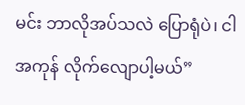မင်း ဘာလိုအပ်သလဲ ပြောရုံပဲ၊ ငါ အကုန် လိုက်လျောပါ့မယ်”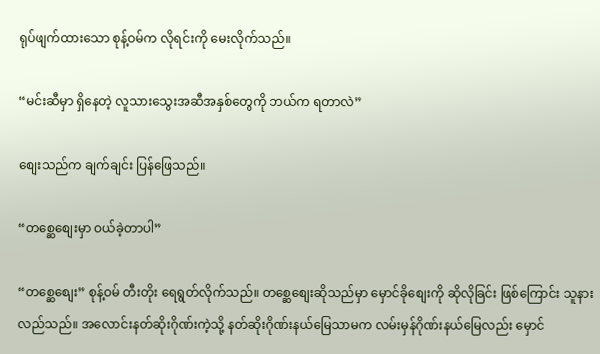ရုပ်ဖျက်ထားသော စုန့်ဝမ်က လိုရင်းကို မေးလိုက်သည်။

“မင်းဆီမှာ ရှိနေတဲ့ လူသားသွေးအဆီအနှစ်တွေကို ဘယ်က ရတာလဲ”

စျေးသည်က ချက်ချင်း ပြန်ဖြေသည်။

“တစ္ဆေစျေးမှာ ဝယ်ခဲ့တာပါ”

“တစ္ဆေစျေး” စုန့်ဝမ် တီးတိုး ရေရွတ်လိုက်သည်။ တစ္ဆေစျေးဆိုသည်မှာ မှောင်ခိုစျေးကို ဆိုလိုခြင်း ဖြစ်ကြောင်း သူနားလည်သည်။ အလောင်းနတ်ဆိုးဂိုဏ်းကဲ့သို့ နတ်ဆိုးဂိုဏ်းနယ်မြေသာမက လမ်းမှန်ဂိုဏ်းနယ်မြေလည်း မှောင်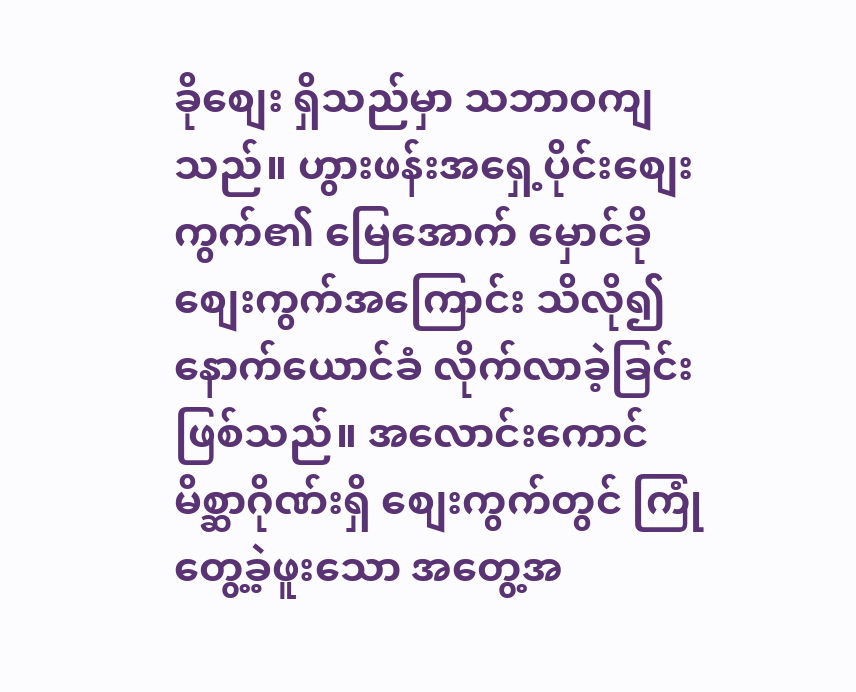ခိုစျေး ရှိသည်မှာ သဘာဝကျသည်။ ဟွားဖန်းအရှေ့ပိုင်းစျေးကွက်၏ မြေအောက် မှောင်ခိုစျေးကွက်အကြောင်း သိလို၍ နောက်ယောင်ခံ လိုက်လာခဲ့ခြင်း ဖြစ်သည်။ အလောင်းကောင်မိစ္ဆာဂိုဏ်းရှိ စျေးကွက်တွင် ကြုံတွေ့ခဲ့ဖူးသော အတွေ့အ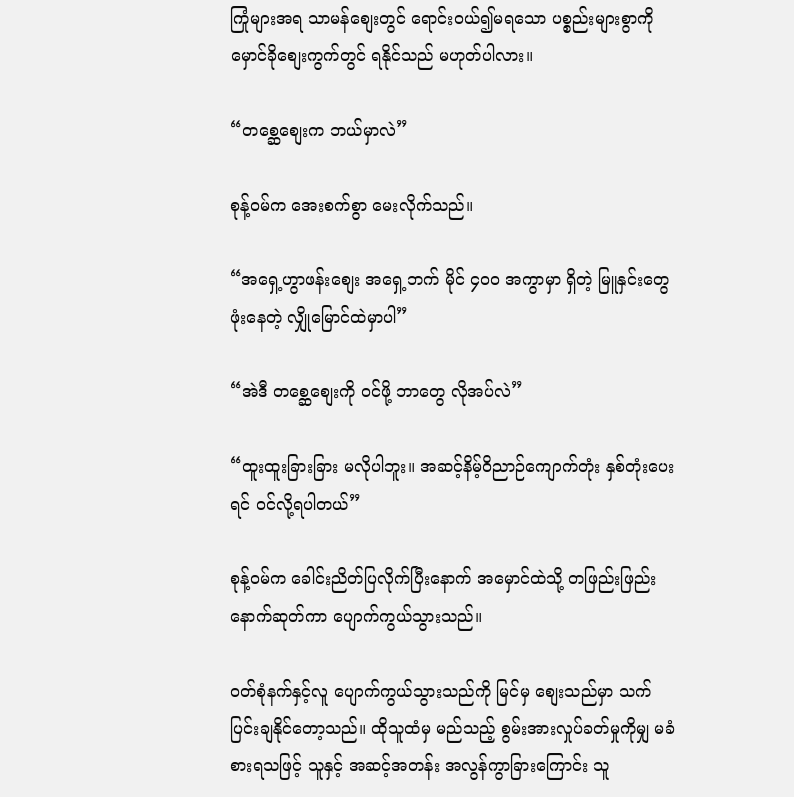ကြုံများအရ သာမန်စျေးတွင် ရောင်းဝယ်၍မရသော ပစ္စည်းများစွာကို မှောင်ခိုစျေးကွက်တွင် ရနိုင်သည် မဟုတ်ပါလား။

“တစ္ဆေစျေးက ဘယ်မှာလဲ”

စုန့်ဝမ်က အေးစက်စွာ မေးလိုက်သည်။

“အရှေ့ဟွာဖန်းစျေး အရှေ့ဘက် မိုင် ၄၀၀ အကွာမှာ ရှိတဲ့ မြူနှင်းတွေ ဖုံးနေတဲ့ လျှိုမြောင်ထဲမှာပါ”

“အဲဒီ တစ္ဆေစျေးကို ဝင်ဖို့ ဘာတွေ လိုအပ်လဲ”

“ထူးထူးခြားခြား မလိုပါဘူး။ အဆင့်နိမ့်ဝိညာဉ်ကျောက်တုံး နှစ်တုံးပေးရင် ဝင်လို့ရပါတယ်”

စုန့်ဝမ်က ခေါင်းညိတ်ပြလိုက်ပြီးနောက် အမှောင်ထဲသို့ တဖြည်းဖြည်း နောက်ဆုတ်ကာ ပျောက်ကွယ်သွားသည်။

ဝတ်စုံနက်နှင့်လူ ပျောက်ကွယ်သွားသည်ကို မြင်မှ စျေးသည်မှာ သက်ပြင်းချနိုင်တော့သည်။ ထိုသူထံမှ မည်သည့် စွမ်းအားလှုပ်ခတ်မှုကိုမျှ မခံစားရသဖြင့် သူနှင့် အဆင့်အတန်း အလွန်ကွာခြားကြောင်း သူ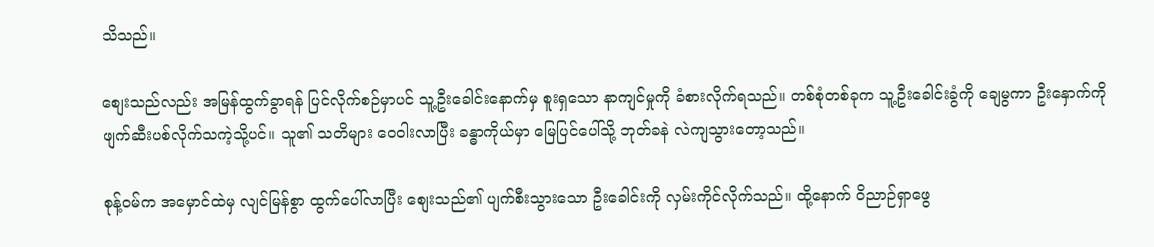သိသည်။

စျေးသည်လည်း အမြန်ထွက်ခွာရန် ပြင်လိုက်စဉ်မှာပင် သူ့ဦးခေါင်းနောက်မှ စူးရှသော နာကျင်မှုကို ခံစားလိုက်ရသည်။ တစ်စုံတစ်ခုက သူ့ဦးခေါင်းခွံကို ချေမွကာ ဦးနှောက်ကို ဖျက်ဆီးပစ်လိုက်သကဲ့သို့ပင်။ သူ၏ သတိများ ဝေဝါးလာပြီး ခန္ဓာကိုယ်မှာ မြေပြင်ပေါ်သို့ ဘုတ်ခနဲ လဲကျသွားတော့သည်။

စုန့်ဝမ်က အမှောင်ထဲမှ လျင်မြန်စွာ ထွက်ပေါ်လာပြီး စျေးသည်၏ ပျက်စီးသွားသော ဦးခေါင်းကို လှမ်းကိုင်လိုက်သည်။ ထို့နောက် ဝိညာဉ်ရှာဖွေ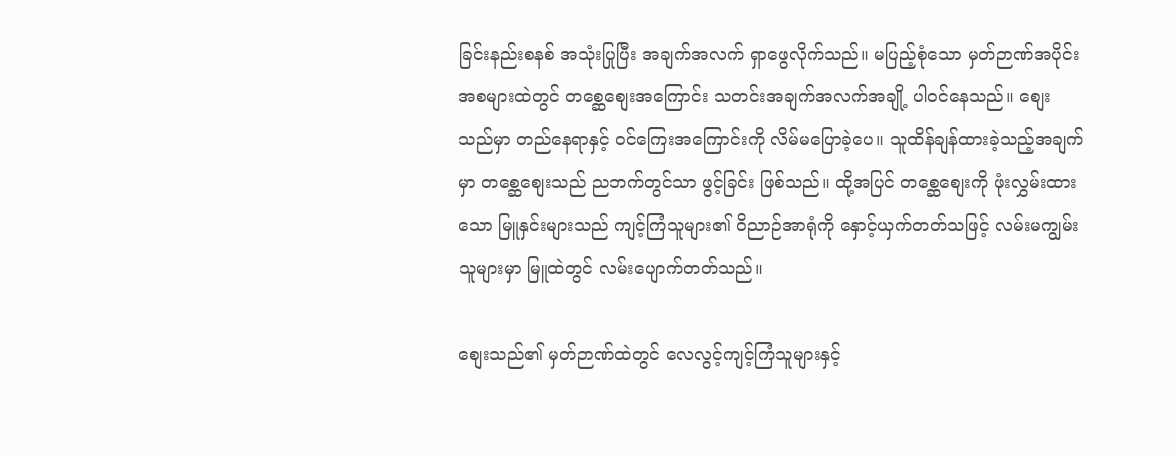ခြင်းနည်းစနစ် အသုံးပြုပြီး အချက်အလက် ရှာဖွေလိုက်သည်။ မပြည့်စုံသော မှတ်ဉာဏ်အပိုင်းအစများထဲတွင် တစ္ဆေစျေးအကြောင်း သတင်းအချက်အလက်အချို့ ပါဝင်နေသည်။ စျေးသည်မှာ တည်နေရာနှင့် ဝင်ကြေးအကြောင်းကို လိမ်မပြောခဲ့ပေ။ သူထိန်ချန်ထားခဲ့သည့်အချက်မှာ တစ္ဆေစျေးသည် ညဘက်တွင်သာ ဖွင့်ခြင်း ဖြစ်သည်။ ထို့အပြင် တစ္ဆေစျေးကို ဖုံးလွှမ်းထားသော မြူနှင်းများသည် ကျင့်ကြံသူများ၏ ဝိညာဉ်အာရုံကို နှောင့်ယှက်တတ်သဖြင့် လမ်းမကျွမ်းသူများမှာ မြူထဲတွင် လမ်းပျောက်တတ်သည်။

စျေးသည်၏ မှတ်ဉာဏ်ထဲတွင် လေလွင့်ကျင့်ကြံသူများနှင့်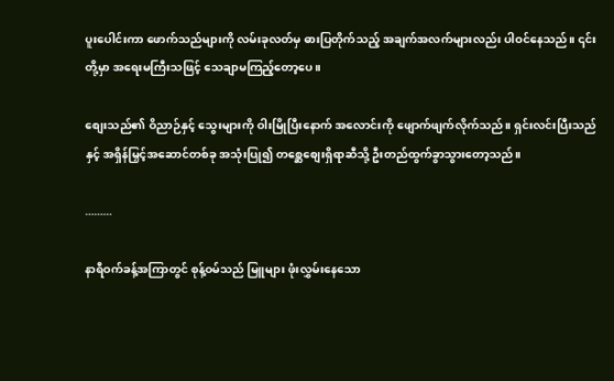ပူးပေါင်းကာ ဖောက်သည်များကို လမ်းခုလတ်မှ ဓားပြတိုက်သည့် အချက်အလက်များလည်း ပါဝင်နေသည်။ ၎င်းတို့မှာ အရေးမကြီးသဖြင့် သေချာမကြည့်တော့ပေ။

စျေးသည်၏ ဝိညာဉ်နှင့် သွေးများကို ဝါးမြိုပြီးနောက် အလောင်းကို ဖျောက်ဖျက်လိုက်သည်။ ရှင်းလင်းပြီးသည်နှင့် အရှိန်မြှင့်အဆောင်တစ်ခု အသုံးပြု၍ တစ္ဆေစျေးရှိရာဆီသို့ ဦးတည်ထွက်ခွာသွားတော့သည်။

.........

နာရီဝက်ခန့်အကြာတွင် စုန့်ဝမ်သည် မြူများ ဖုံးလွှမ်းနေသော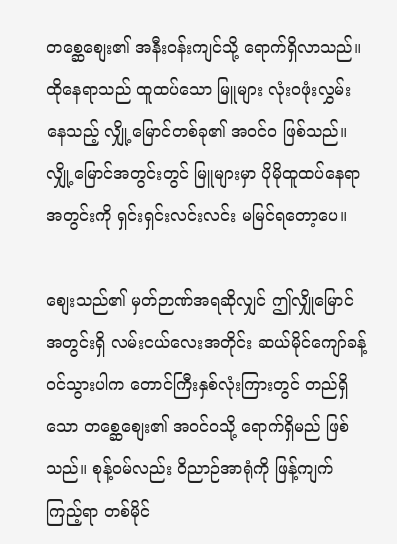တစ္ဆေစျေး၏ အနီးဝန်းကျင်သို့ ရောက်ရှိလာသည်။ ထိုနေရာသည် ထူထပ်သော မြူများ လုံးဝဖုံးလွှမ်းနေသည့် လျှို့မြောင်တစ်ခု၏ အဝင်ဝ ဖြစ်သည်။ လျှို့မြောင်အတွင်းတွင် မြူများမှာ ပိုမိုထူထပ်နေရာ အတွင်းကို ရှင်းရှင်းလင်းလင်း မမြင်ရတော့ပေ။

စျေးသည်၏ မှတ်ဉာဏ်အရဆိုလျှင် ဤလျှိုမြောင်အတွင်းရှိ လမ်းငယ်လေးအတိုင်း ဆယ်မိုင်ကျော်ခန့် ဝင်သွားပါက တောင်ကြီးနှစ်လုံးကြားတွင် တည်ရှိသော တစ္ဆေစျေး၏ အဝင်ဝသို့ ရောက်ရှိမည် ဖြစ်သည်။ စုန့်ဝမ်လည်း ဝိညာဉ်အာရုံကို ဖြန့်ကျက်ကြည့်ရာ တစ်မိုင်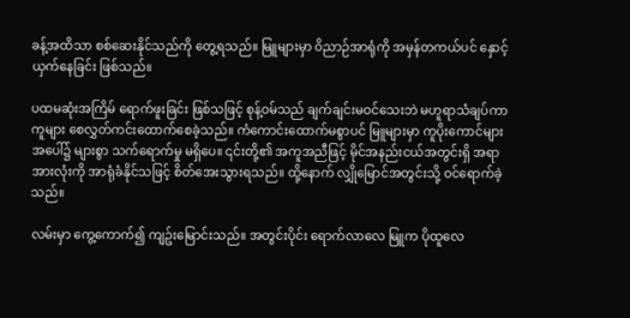ခန့်အထိသာ စစ်ဆေးနိုင်သည်ကို တွေ့ရသည်။ မြူများမှာ ဝိညာဉ်အာရုံကို အမှန်တကယ်ပင် နှောင့်ယှက်နေခြင်း ဖြစ်သည်။

ပထမဆုံးအကြိမ် ရောက်ဖူးခြင်း ဖြစ်သဖြင့် စုန့်ဝမ်သည် ချက်ချင်းမဝင်သေးဘဲ မဟူရာသံချပ်ကာကူများ စေလွှတ်ကင်းထောက်စေခဲ့သည်။ ကံကောင်းထောက်မစွာပင် မြူများမှာ ကူပိုးကောင်များအပေါ်၌ များစွာ သက်ရောက်မှု မရှိပေ။ ၎င်းတို့၏ အကူအညီဖြင့် မိုင်အနည်းငယ်အတွင်းရှိ အရာအားလုံးကို အာရုံခံနိုင်သဖြင့် စိတ်အေးသွားရသည်။ ထို့နောက် လျှိုမြောင်အတွင်းသို့ ဝင်ရောက်ခဲ့သည်။

လမ်းမှာ ကွေ့ကောက်၍ ကျဥ်းမြောင်းသည်။ အတွင်းပိုင်း ရောက်လာလေ မြူက ပိုထူလေ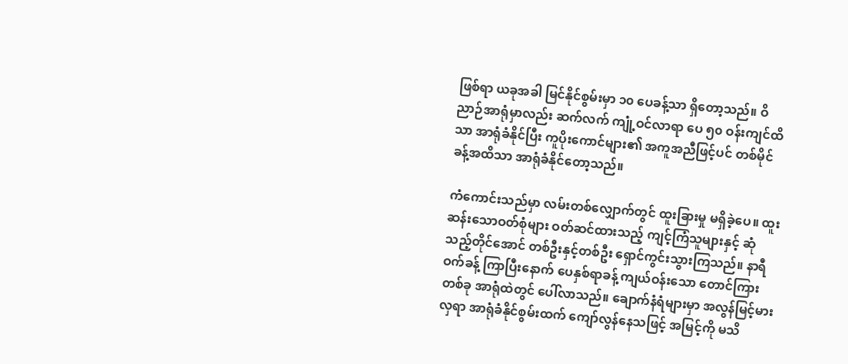ဖြစ်ရာ ယခုအခါ မြင်နိုင်စွမ်းမှာ ၁၀ ပေခန့်သာ ရှိတော့သည်။ ဝိညာဉ်အာရုံမှာလည်း ဆက်လက် ကျုံ့ဝင်လာရာ ပေ ၅၀ ဝန်းကျင်ထိသာ အာရုံခံနိုင်ပြီး ကူပိုးကောင်များ၏ အကူအညီဖြင့်ပင် တစ်မိုင်ခန့်အထိသာ အာရုံခံနိုင်တော့သည်။

ကံကောင်းသည်မှာ လမ်းတစ်လျှောက်တွင် ထူးခြားမှု မရှိခဲ့ပေ။ ထူးဆန်းသောဝတ်စုံများ ဝတ်ဆင်ထားသည့် ကျင့်ကြံသူများနှင့် ဆုံသည့်တိုင်အောင် တစ်ဦးနှင့်တစ်ဦး ရှောင်ကွင်းသွားကြသည်။ နာရီဝက်ခန့် ကြာပြီးနောက် ပေနှစ်ရာခန့် ကျယ်ဝန်းသော တောင်ကြားတစ်ခု အာရုံထဲတွင် ပေါ်လာသည်။ ချောက်နံရံများမှာ အလွန်မြင့်မားလှရာ အာရုံခံနိုင်စွမ်းထက် ကျော်လွန်နေသဖြင့် အမြင့်ကို မသိ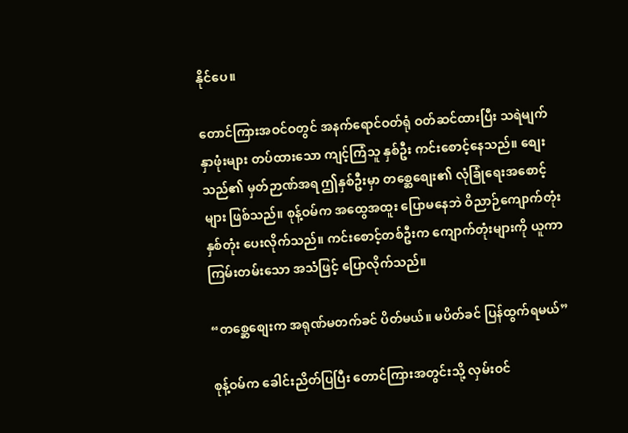နိုင်ပေ။

တောင်ကြားအဝင်ဝတွင် အနက်ရောင်ဝတ်ရုံ ဝတ်ဆင်ထားပြီး သရဲမျက်နှာဖုံးများ တပ်ထားသော ကျင့်ကြံသူ နှစ်ဦး ကင်းစောင့်နေသည်။ စျေးသည်၏ မှတ်ဉာဏ်အရ ဤနှစ်ဦးမှာ တစ္ဆေစျေး၏ လုံခြုံရေးအစောင့်များ ဖြစ်သည်။ စုန့်ဝမ်က အထွေအထူး ပြောမနေဘဲ ဝိညာဉ်ကျောက်တုံး နှစ်တုံး ပေးလိုက်သည်။ ကင်းစောင့်တစ်ဦးက ကျောက်တုံးများကို ယူကာ ကြမ်းတမ်းသော အသံဖြင့် ပြောလိုက်သည်။

“တစ္ဆေစျေးက အရုဏ်မတက်ခင် ပိတ်မယ်။ မပိတ်ခင် ပြန်ထွက်ရမယ်”

စုန့်ဝမ်က ခေါင်းညိတ်ပြပြီး တောင်ကြားအတွင်းသို့ လှမ်းဝင်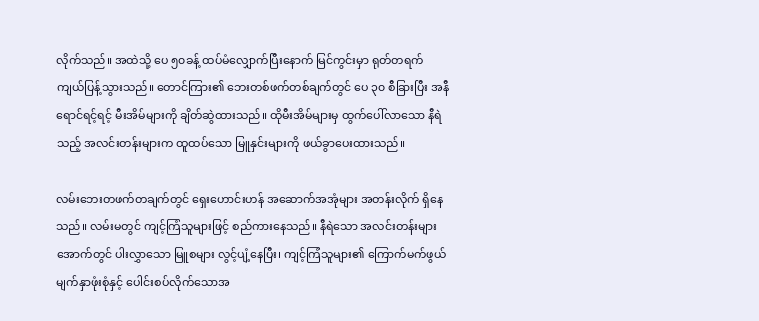လိုက်သည်။ အထဲသို့ ပေ ၅၀ခန့် ထပ်မံလျှောက်ပြီးနောက် မြင်ကွင်းမှာ ရုတ်တရက် ကျယ်ပြန့်သွားသည်။ တောင်ကြား၏ ဘေးတစ်ဖက်တစ်ချက်တွင် ပေ ၃၀ စီခြားပြီး အနီရောင်ရင့်ရင့် မီးအိမ်များကို ချိတ်ဆွဲထားသည်။ ထိုမီးအိမ်များမှ ထွက်ပေါ်လာသော နီရဲသည့် အလင်းတန်းများက ထူထပ်သော မြူနှင်းများကို ဖယ်ခွာပေးထားသည်။

လမ်းဘေးတဖက်တချက်တွင် ရှေးဟောင်းဟန် အဆောက်အအုံများ အတန်းလိုက် ရှိနေသည်။ လမ်းမတွင် ကျင့်ကြံသူများဖြင့် စည်ကားနေသည်။ နီရဲသော အလင်းတန်းများအောက်တွင် ပါးလွှာသော မြူစများ လွင့်ပျံ့နေပြီး၊ ကျင့်ကြံသူများ၏ ကြောက်မက်ဖွယ် မျက်နှာဖုံးစုံနှင့် ပေါင်းစပ်လိုက်သောအ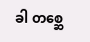ခါ တစ္ဆေ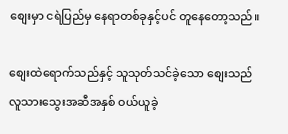စျေးမှာ ငရဲပြည်မှ နေရာတစ်ခုနှင့်ပင် တူနေတော့သည်။

စျေးထဲရောက်သည်နှင့် သူသုတ်သင်ခဲ့သော စျေးသည် လူသားသွေးအဆီအနှစ် ဝယ်ယူခဲ့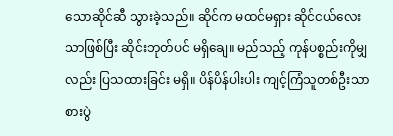သောဆိုင်ဆီ သွားခဲ့သည်။ ဆိုင်က မထင်မရှား ဆိုင်ငယ်လေးသာဖြစ်ပြီး ဆိုင်းဘုတ်ပင် မရှိချေ။ မည်သည့် ကုန်ပစ္စည်းကိုမျှလည်း ပြသထားခြင်း မရှိ။ ပိန်ပိန်ပါးပါး ကျင့်ကြံသူတစ်ဦးသာ စားပွဲ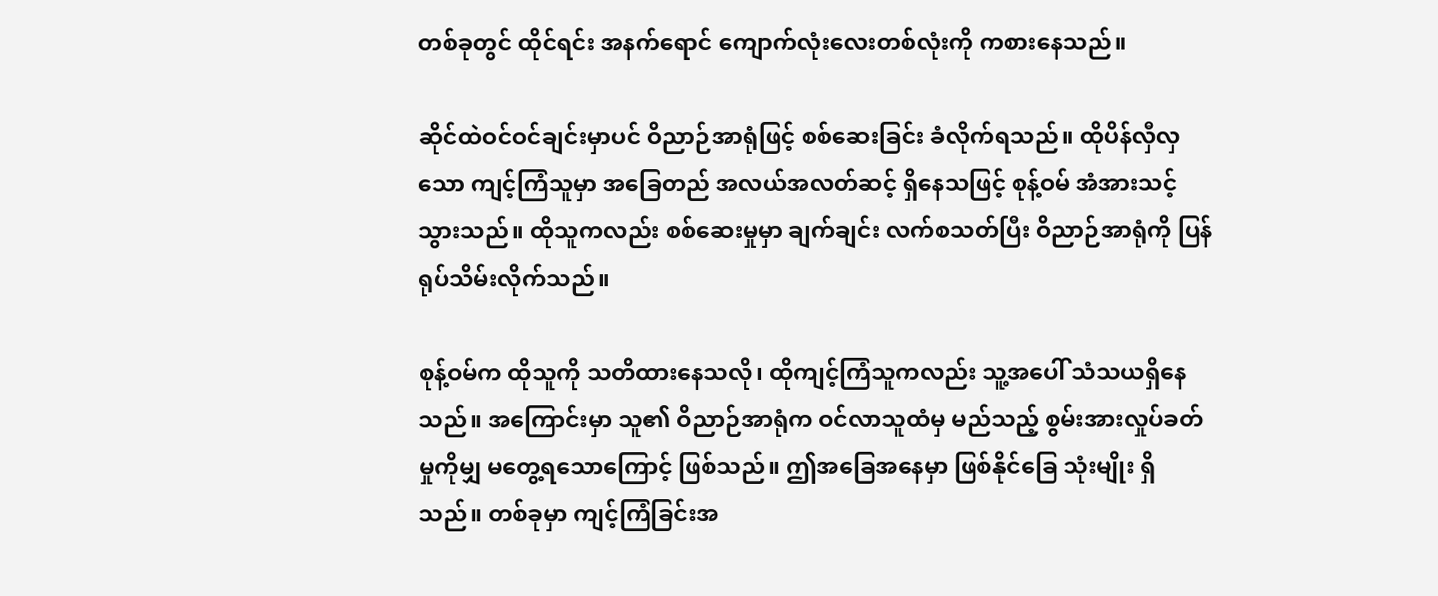တစ်ခုတွင် ထိုင်ရင်း အနက်ရောင် ကျောက်လုံးလေးတစ်လုံးကို ကစားနေသည်။

ဆိုင်ထဲဝင်ဝင်ချင်းမှာပင် ဝိညာဉ်အာရုံဖြင့် စစ်ဆေးခြင်း ခံလိုက်ရသည်။ ထိုပိန်လှီလှသော ကျင့်ကြံသူမှာ အခြေတည် အလယ်အလတ်ဆင့် ရှိနေသဖြင့် စုန့်ဝမ် အံအားသင့်သွားသည်။ ထိုသူကလည်း စစ်ဆေးမှုမှာ ချက်ချင်း လက်စသတ်ပြီး ဝိညာဉ်အာရုံကို ပြန်ရုပ်သိမ်းလိုက်သည်။

စုန့်ဝမ်က ထိုသူကို သတိထားနေသလို၊ ထိုကျင့်ကြံသူကလည်း သူ့အပေါ် သံသယရှိနေသည်။ အကြောင်းမှာ သူ၏ ဝိညာဉ်အာရုံက ဝင်လာသူထံမှ မည်သည့် စွမ်းအားလှုပ်ခတ်မှုကိုမျှ မတွေ့ရသောကြောင့် ဖြစ်သည်။ ဤအခြေအနေမှာ ဖြစ်နိုင်ခြေ သုံးမျိုး ရှိသည်။ တစ်ခုမှာ ကျင့်ကြံခြင်းအ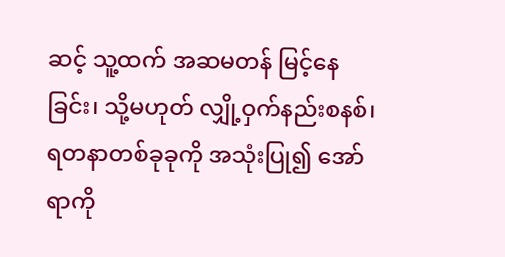ဆင့် သူ့ထက် အဆမတန် မြင့်နေခြင်း၊ သို့မဟုတ် လျှို့ဝှက်နည်းစနစ်၊ ရတနာတစ်ခုခုကို အသုံးပြု၍ အော်ရာကို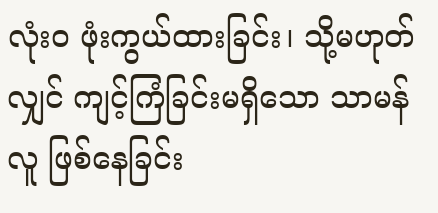လုံးဝ ဖုံးကွယ်ထားခြင်း၊ သို့မဟုတ်လျှင် ကျင့်ကြံခြင်းမရှိသော သာမန်လူ ဖြစ်နေခြင်း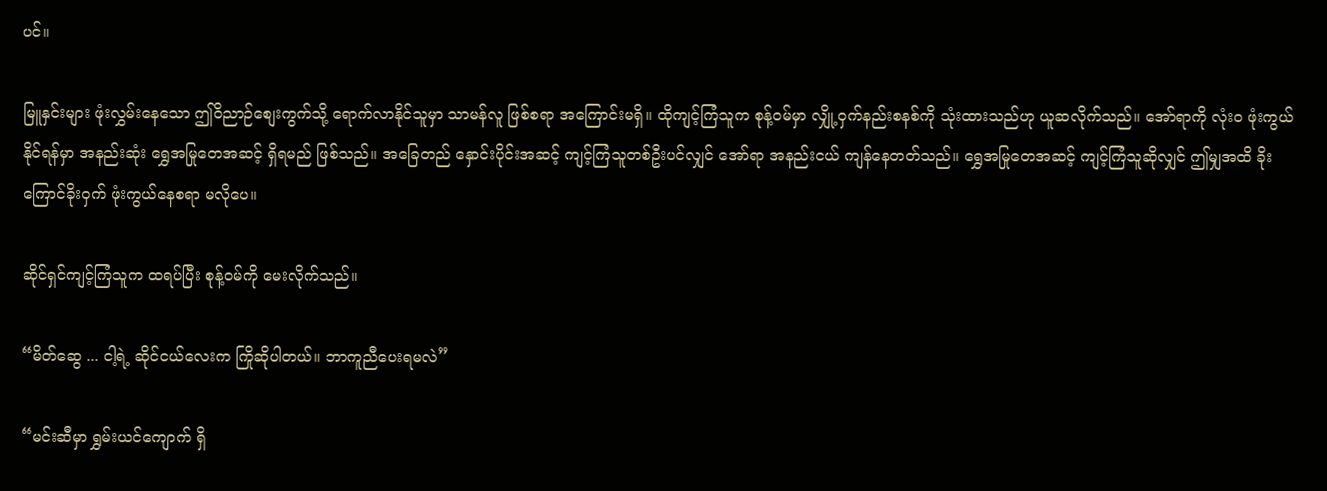ပင်။

မြူနှင်းများ ဖုံးလွှမ်းနေသော ဤဝိညာဉ်စျေးကွက်သို့ ရောက်လာနိုင်သူမှာ သာမန်လူ ဖြစ်စရာ အကြောင်းမရှိ။ ထိုကျင့်ကြံသူက စုန့်ဝမ်မှာ လျှို့ဝှက်နည်းစနစ်ကို သုံးထားသည်ဟု ယူဆလိုက်သည်။ အော်ရာကို လုံးဝ ဖုံးကွယ်နိုင်ရန်မှာ အနည်းဆုံး ရွှေအမြုတေအဆင့် ရှိရမည် ဖြစ်သည်။ အခြေတည် နှောင်းပိုင်းအဆင့် ကျင့်ကြံသူတစ်ဦးပင်လျှင် အော်ရာ အနည်းငယ် ကျန်နေတတ်သည်။ ရွှေအမြုတေအဆင့် ကျင့်ကြံသူဆိုလျှင် ဤမျှအထိ ခိုးကြောင်ခိုးဝှက် ဖုံးကွယ်နေစရာ မလိုပေ။

ဆိုင်ရှင်ကျင့်ကြံသူက ထရပ်ပြီး စုန့်ဝမ်ကို မေးလိုက်သည်။

“မိတ်ဆွေ ... ငါ့ရဲ့ ဆိုင်ငယ်လေးက ကြိုဆိုပါတယ်။ ဘာကူညီပေးရမလဲ”

“မင်းဆီမှာ ရွှမ်းယင်ကျောက် ရှိ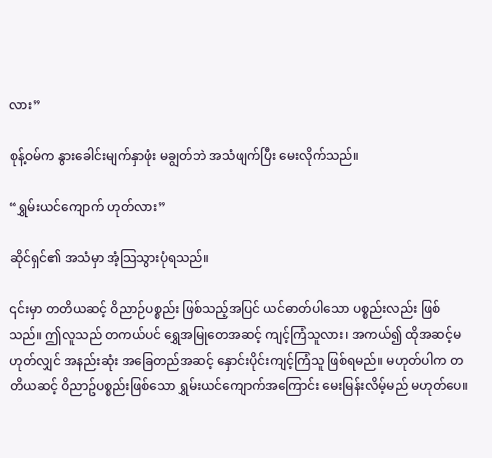လား”

စုန့်ဝမ်က နွားခေါင်းမျက်နှာဖုံး မချွတ်ဘဲ အသံဖျက်ပြီး မေးလိုက်သည်။

“ရွှမ်းယင်ကျောက် ဟုတ်လား”

ဆိုင်ရှင်၏ အသံမှာ အံ့သြသွားပုံရသည်။

၎င်းမှာ တတိယဆင့် ဝိညာဉ်ပစ္စည်း ဖြစ်သည့်အပြင် ယင်ဓာတ်ပါသော ပစ္စည်းလည်း ဖြစ်သည်။ ဤလူသည် တကယ်ပင် ရွှေအမြုတေအဆင့် ကျင့်ကြံသူလား၊ အကယ်၍ ထိုအဆင့်မဟုတ်လျှင် အနည်းဆုံး အခြေတည်အဆင့် နှောင်းပိုင်းကျင့်ကြံသူ ဖြစ်ရမည်။ မဟုတ်ပါက တတိယဆင့် ဝိညာဥ်ပစ္စည်းဖြစ်သော ရွှမ်းယင်ကျောက်အကြောင်း မေးမြန်းလိမ့်မည် မဟုတ်ပေ။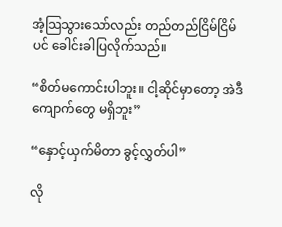အံ့သြသွားသော်လည်း တည်တည်ငြိမ်ငြိမ်ပင် ခေါင်းခါပြလိုက်သည်။

“စိတ်မကောင်းပါဘူး။ ငါ့ဆိုင်မှာတော့ အဲဒီကျောက်တွေ မရှိဘူး”

“နှောင့်ယှက်မိတာ ခွင့်လွှတ်ပါ”

လို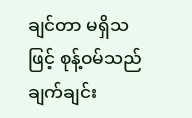ချင်တာ မရှိသဖြင့် စုန့်ဝမ်သည် ချက်ချင်း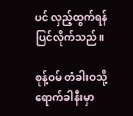ပင် လှည့်ထွက်ရန် ပြင်လိုက်သည်။

စုန့်ဝမ် တံခါးဝသို့ ရောက်ခါနီးမှာ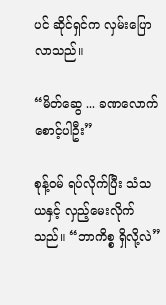ပင် ဆိုင်ရှင်က လှမ်းပြောလာသည်။

“မိတ်ဆွေ ... ခဏလောက် စောင့်ပါဦး”

စုန့်ဝမ် ရပ်လိုက်ပြီး သံသယနှင့် လှည့်မေးလိုက်သည်။ “ဘာကိစ္စ ရှိလို့လဲ”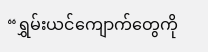“ရွှမ်းယင်ကျောက်တွေကို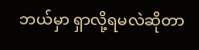ဘယ်မှာ ရှာလို့ရမလဲဆိုတာ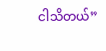ငါသိတယ်”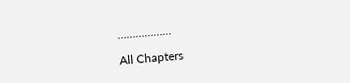………………

All Chapters